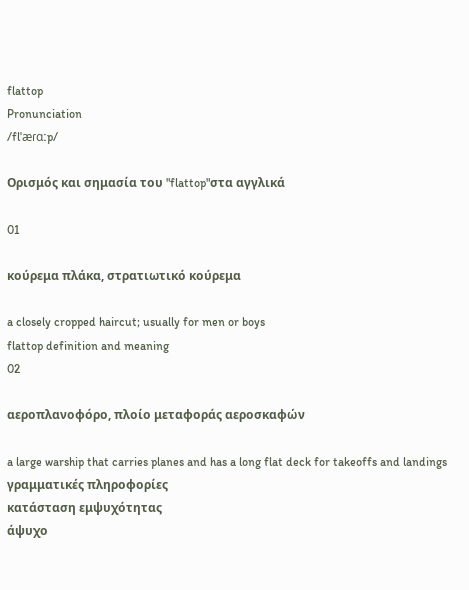flattop
Pronunciation
/flˈæɾɑːp/

Ορισμός και σημασία του "flattop"στα αγγλικά

01

κούρεμα πλάκα, στρατιωτικό κούρεμα

a closely cropped haircut; usually for men or boys
flattop definition and meaning
02

αεροπλανοφόρο, πλοίο μεταφοράς αεροσκαφών

a large warship that carries planes and has a long flat deck for takeoffs and landings
γραμματικές πληροφορίες
κατάσταση εμψυχότητας
άψυχο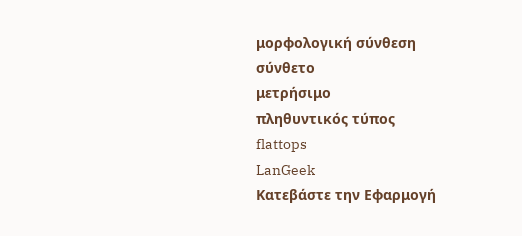μορφολογική σύνθεση
σύνθετο
μετρήσιμο
πληθυντικός τύπος
flattops
LanGeek
Κατεβάστε την Εφαρμογή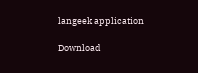langeek application

Download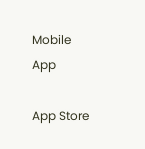Mobile App

App Store